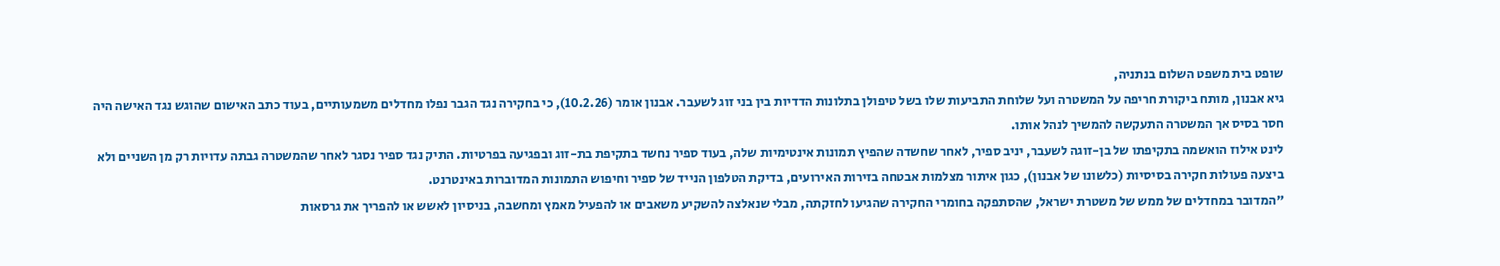שופט בית משפט השלום בנתניה,
גיא אבנון, מותח ביקורת חריפה על המשטרה ועל שלוחת התביעות שלו בשל טיפולן בתלונות הדדיות בין בני זוג לשעבר. אבנון אומר (10.2.26), כי בחקירה נגד הגבר נפלו מחדלים משמעותיים, בעוד כתב האישום שהוגש נגד האישה היה חסר בסיס אך המשטרה התעקשה להמשיך לנהל אותו.
לינט אילוז הואשמה בתקיפתו של בן-זוגה לשעבר, יניב ספיר, לאחר שחשדה שהפיץ תמונות אינטימיות שלה, בעוד ספיר נחשד בתקיפת בת-זוג ובפגיעה בפרטיות. התיק נגד ספיר נסגר לאחר שהמשטרה גבתה עדויות רק מן השניים ולא ביצעה פעולות חקירה בסיסיות (כלשונו של אבנון), כגון איתור מצלמות אבטחה בזירות האירועים, בדיקת הטלפון הנייד של ספיר וחיפוש התמונות המדוברות באינטרנט.
"המדובר במחדלים של ממש של משטרת ישראל, שהסתפקה בחומרי החקירה שהגיעו לחזקתה, מבלי שנאלצה להשקיע משאבים או להפעיל מאמץ ומחשבה, בניסיון לאשש או להפריך את גרסאות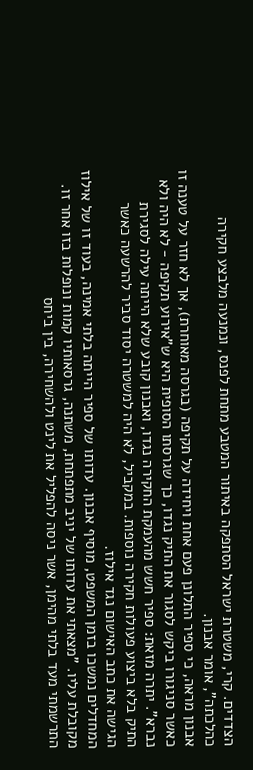הצדדים. קרי, משטרת ישראל הסתפקה באיתור המטבע מתחת לפנס, ונמנעה מלבצע חקירה כהלכתה", אומר אבנון.
אבנון מראה, כי ספיר התלונן פעם אחת ויחידה על תקיפה (בגרסה מאוחרת), אך לא חזר על טענה זו כאשר סניגורו ביקש לסגור את התיק נגדו, כך שגרסתו הסופית היא ש"אירוע תקיפה - לא היה ולא נברא". יתרה מזאת: ספיר חשש מהעמקת החקירה נגדו, ואבנון קובע שלא הייתה עילה לסגירת התיק בלא ביצוע פעולות חקירה נוספות. במקביל, לא היה למשטרה יסוד סביר להרשעה כאשר הגישה את כתב האישום נגד אילוז.
המחדלים נמשכו בזמן המשפט, מוסיף אבנון. עדותו של ספיר הייתה בלתי אמינה, בעוד זו של אילוז מקובלת עליו. "מצאתי את עדותו של יניב מתפתחת, משתנה, גרסאותיו קמות ונופלות בזו אחר זו. התרשמתי מעד בלתי מהימן, אשר ניסה להפליל את לינט ולהשחירה, בין ביחס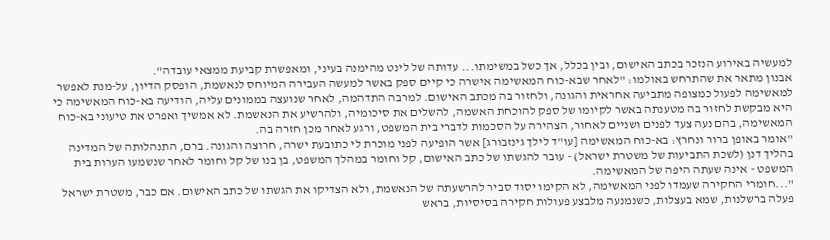למעשיה באירוע הנזכר בכתב האישום, ובין בכלל, אך כשל במשימתו... עדותה של לינט מהימנה בעיני, ומאפשרת קביעת ממצאי עובדה".
אבנון מתאר את שהתרחש באולמו: "לאחר שבא-כוח המאשימה אישרה כי קיים ספק באשר למעשה העבירה המיוחס לנאשמת, הופסק הדיון, על-מנת לאפשר למאשימה לפעול כמצופה מתביעה אחראית והגונה, ולחזור בה מכתב האישום. למרבה התדהמה, לאחר שנועצה בממונים עליה, הודיעה בא-כוח המאשימה כי היא מבקשת לחזור בה מטענתה באשר לקיומו של ספק להוכחת האשמה, להשלים את סיכומיה, ולהרשיע את הנאשמת. לא אמשיך ואפרט את טיעוני בא-כוח המאשימה, בהם נעה צעד לפנים ושניים לאחור, הצהירה על הסכמות לדברי בית המשפט, ורגע לאחר מכן חזרה בה.
"אומר באופן ברור ונחרץ: בא-כוח המאשימה [עו"ד לילך גינזבורג] אשר הופיעה לפני מוכרת לי כתובעת ישרה, חרוצה והגונה. ברם, התנהלותה של המדינה בהליך דנן (לשכת התביעות של משטרת ישראל) - עובר להגשתו של כתב האישום, קל וחומר במהלך המשפט, בן בנו של קל וחומר לאחר שנשמעו הערות בית המשפט - אינה שעתה היפה של המאשימה.
"...חומרי החקירה שעמדו לפני המאשימה, לא הקימו יסוד סביר להרשעתה של הנאשמת, ולא הצדיקו את הגשתו של כתב האישום. אם כבר, משטרת ישראל פעלה ברשלנות, שמא בעצלות, כשנמנעה מלבצע פעולות חקירה בסיסיות, בראש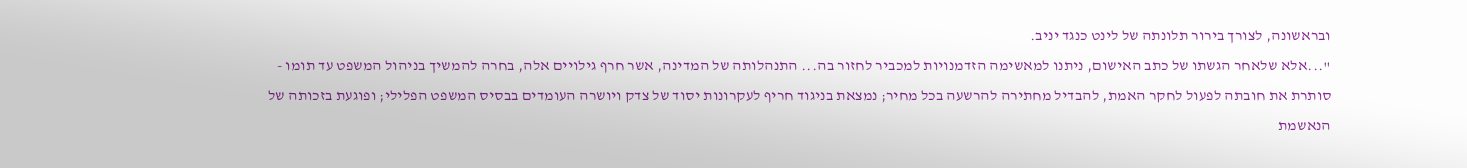ובראשונה, לצורך בירור תלונתה של לינט כנגד יניב.
"...אלא שלאחר הגשתו של כתב האישום, ניתנו למאשימה הזדמנויות למכביר לחזור בה... התנהלותה של המדינה, אשר חרף גילויים אלה, בחרה להמשיך בניהול המשפט עד תומו - סותרת את חובתה לפעול לחקר האמת, להבדיל מחתירה להרשעה בכל מחיר; נמצאת בניגוד חריף לעקרונות יסוד של צדק ויושרה העומדים בבסיס המשפט הפלילי; ופוגעת בזכותה של הנאשמת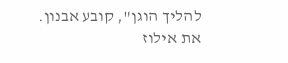להליך הוגן", קובע אבנון. את אילוז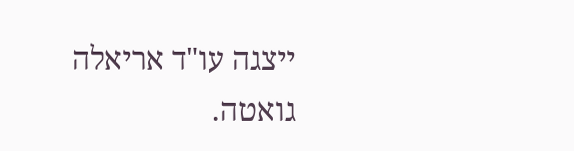ייצגה עו"ד אריאלה גואטה.